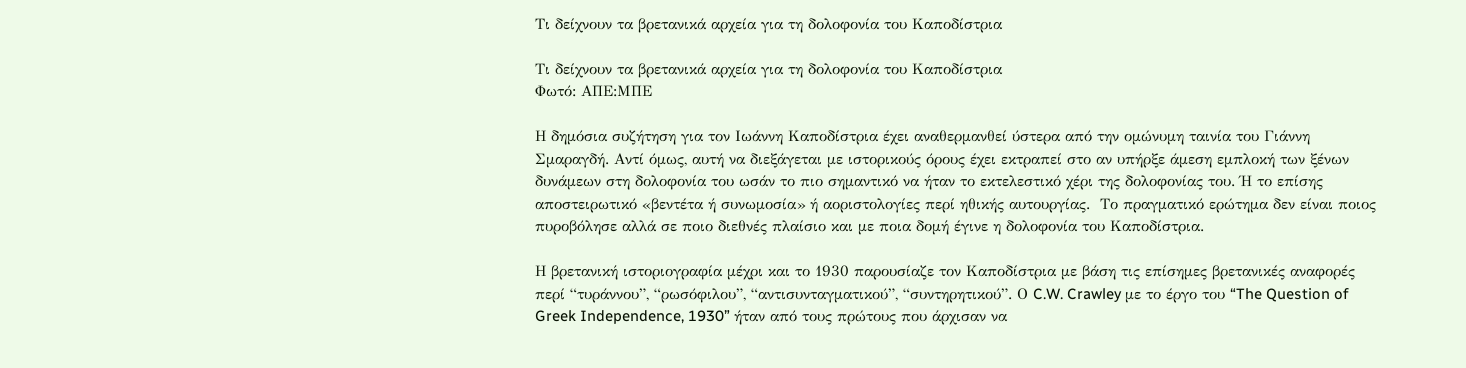Τι δείχνουν τα βρετανικά αρχεία για τη δολοφονία του Καποδίστρια

Τι δείχνουν τα βρετανικά αρχεία για τη δολοφονία του Καποδίστρια
Φωτό: ΑΠΕ:ΜΠΕ

Η δημόσια συζήτηση για τον Ιωάννη Καποδίστρια έχει αναθερμανθεί ύστερα από την ομώνυμη ταινία του Γιάννη Σμαραγδή. Αντί όμως, αυτή να διεξάγεται με ιστορικούς όρους έχει εκτραπεί στο αν υπήρξε άμεση εμπλοκή των ξένων δυνάμεων στη δολοφονία του ωσάν το πιο σημαντικό να ήταν το εκτελεστικό χέρι της δολοφονίας του. Ή το επίσης αποστειρωτικό «βεντέτα ή συνωμοσία» ή αοριστολογίες περί ηθικής αυτουργίας.  Το πραγματικό ερώτημα δεν είναι ποιος πυροβόλησε αλλά σε ποιο διεθνές πλαίσιο και με ποια δομή έγινε η δολοφονία του Καποδίστρια.

Η βρετανική ιστοριογραφία μέχρι και το 1930 παρουσίαζε τον Καποδίστρια με βάση τις επίσημες βρετανικές αναφορές περί “τυράννου”, “ρωσόφιλου”, “αντισυνταγματικού”, “συντηρητικού”. Ο C.W. Crawley με το έργο του “The Question of Greek Independence, 1930” ήταν από τους πρώτους που άρχισαν να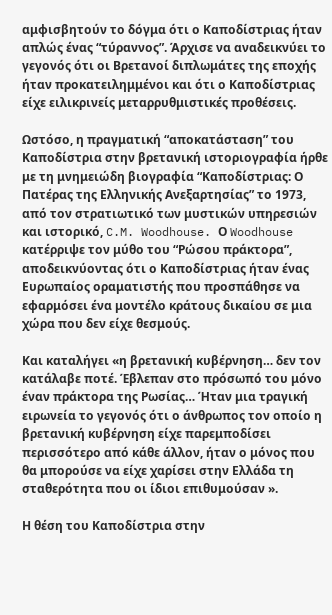αμφισβητούν το δόγμα ότι ο Καποδίστριας ήταν απλώς ένας “τύραννος”. Άρχισε να αναδεικνύει το γεγονός ότι οι Βρετανοί διπλωμάτες της εποχής ήταν προκατειλημμένοι και ότι ο Καποδίστριας είχε ειλικρινείς μεταρρυθμιστικές προθέσεις.

Ωστόσο, η πραγματική “αποκατάσταση” του Καποδίστρια στην βρετανική ιστοριογραφία ήρθε με τη μνημειώδη βιογραφία “Καποδίστριας: Ο Πατέρας της Ελληνικής Ανεξαρτησίας” το 1973, από τον στρατιωτικό των μυστικών υπηρεσιών και ιστορικό, C.M. Woodhouse. Ο Woodhouse κατέρριψε τον μύθο του “Ρώσου πράκτορα”, αποδεικνύοντας ότι ο Καποδίστριας ήταν ένας Ευρωπαίος οραματιστής που προσπάθησε να εφαρμόσει ένα μοντέλο κράτους δικαίου σε μια χώρα που δεν είχε θεσμούς.

Και καταλήγει «η βρετανική κυβέρνηση… δεν τον κατάλαβε ποτέ. Έβλεπαν στο πρόσωπό του μόνο έναν πράκτορα της Ρωσίας… Ήταν μια τραγική ειρωνεία το γεγονός ότι ο άνθρωπος τον οποίο η βρετανική κυβέρνηση είχε παρεμποδίσει περισσότερο από κάθε άλλον, ήταν ο μόνος που θα μπορούσε να είχε χαρίσει στην Ελλάδα τη σταθερότητα που οι ίδιοι επιθυμούσαν ».

Η θέση του Καποδίστρια στην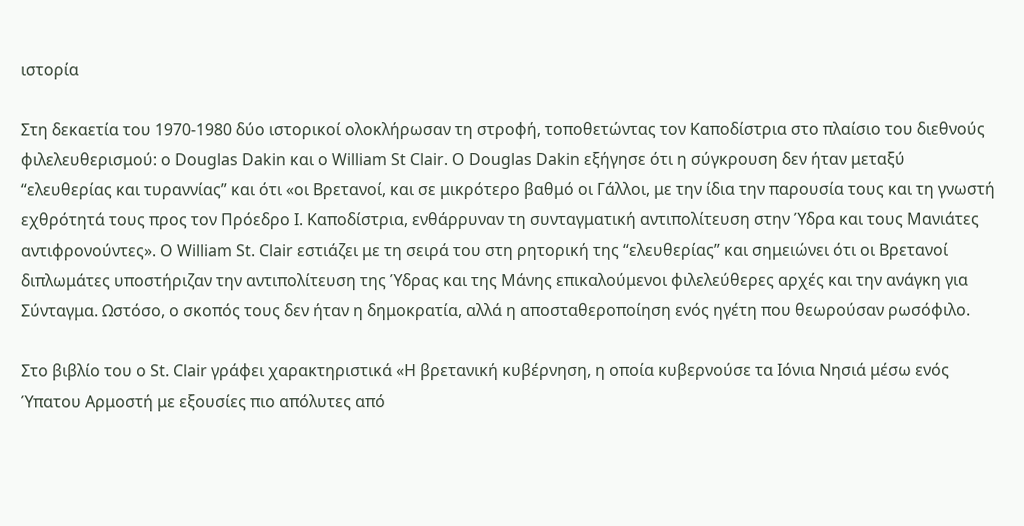ιστορία

Στη δεκαετία του 1970-1980 δύο ιστορικοί ολοκλήρωσαν τη στροφή, τοποθετώντας τον Καποδίστρια στο πλαίσιο του διεθνούς φιλελευθερισμού: ο Douglas Dakin και ο William St Clair. Ο Douglas Dakin εξήγησε ότι η σύγκρουση δεν ήταν μεταξύ “ελευθερίας και τυραννίας” και ότι «οι Βρετανοί, και σε μικρότερο βαθμό οι Γάλλοι, με την ίδια την παρουσία τους και τη γνωστή εχθρότητά τους προς τον Πρόεδρο Ι. Καποδίστρια, ενθάρρυναν τη συνταγματική αντιπολίτευση στην Ύδρα και τους Μανιάτες αντιφρονούντες». O William St. Clair εστιάζει με τη σειρά του στη ρητορική της “ελευθερίας” και σημειώνει ότι οι Βρετανοί διπλωμάτες υποστήριζαν την αντιπολίτευση της Ύδρας και της Μάνης επικαλούμενοι φιλελεύθερες αρχές και την ανάγκη για Σύνταγμα. Ωστόσο, ο σκοπός τους δεν ήταν η δημοκρατία, αλλά η αποσταθεροποίηση ενός ηγέτη που θεωρούσαν ρωσόφιλο.

Στο βιβλίο του ο St. Clair γράφει χαρακτηριστικά «Η βρετανική κυβέρνηση, η οποία κυβερνούσε τα Ιόνια Νησιά μέσω ενός Ύπατου Αρμοστή με εξουσίες πιο απόλυτες από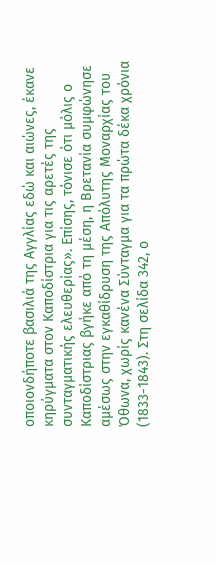οποιονδήποτε βασιλιά της Αγγλίας εδώ και αιώνες, έκανε κηρύγματα στον Καποδίστρια για τις αρετές της συνταγματικής ελευθερίας». Επίσης, τόνισε ότι μόλις ο Καποδίστριας βγήκε από τη μέση, η Βρετανία συμφώνησε αμέσως στην εγκαθίδρυση της Απόλυτης Μοναρχίας του Όθωνα, χωρίς κανένα Σύνταγμα για τα πρώτα δέκα χρόνια (1833-1843). Στη σελίδα 342, ο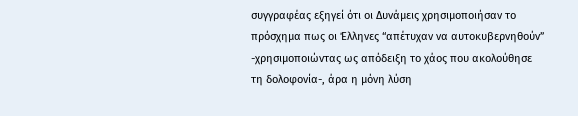συγγραφέας εξηγεί ότι οι Δυνάμεις χρησιμοποιήσαν το πρόσχημα πως οι Έλληνες “απέτυχαν να αυτοκυβερνηθούν” -χρησιμοποιώντας ως απόδειξη το χάος που ακολούθησε τη δολοφονία-, άρα η μόνη λύση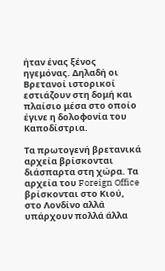ήταν ένας ξένος ηγεμόνας. Δηλαδή οι Βρετανοί ιστορικοί εστιάζουν στη δομή και πλαίσιο μέσα στο οποίο έγινε η δολοφονία του Καποδίστρια.

Τα πρωτογενή βρετανικά αρχεία βρίσκονται διάσπαρτα στη χώρα. Τα αρχεία του Foreign Office βρίσκονται στο Κιού, στο Λονδίνο αλλά υπάρχουν πολλά άλλα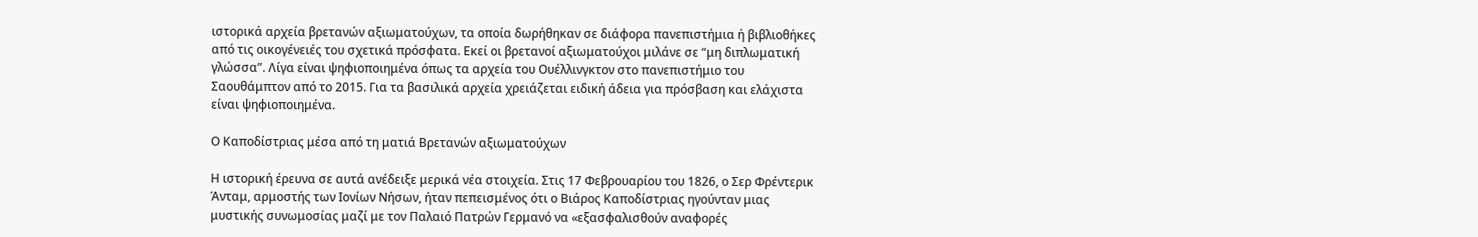ιστορικά αρχεία βρετανών αξιωματούχων, τα οποία δωρήθηκαν σε διάφορα πανεπιστήμια ή βιβλιοθήκες από τις οικογένειές του σχετικά πρόσφατα. Εκεί οι βρετανοί αξιωματούχοι μιλάνε σε “μη διπλωματική γλώσσα”. Λίγα είναι ψηφιοποιημένα όπως τα αρχεία του Ουέλλινγκτον στο πανεπιστήμιο του Σαουθάμπτον από το 2015. Για τα βασιλικά αρχεία χρειάζεται ειδική άδεια για πρόσβαση και ελάχιστα είναι ψηφιοποιημένα.

Ο Καποδίστριας μέσα από τη ματιά Βρετανών αξιωματούχων

Η ιστορική έρευνα σε αυτά ανέδειξε μερικά νέα στοιχεία. Στις 17 Φεβρουαρίου του 1826, ο Σερ Φρέντερικ Άνταμ, αρμοστής των Ιονίων Νήσων, ήταν πεπεισμένος ότι ο Βιάρος Καποδίστριας ηγούνταν μιας μυστικής συνωμοσίας μαζί με τον Παλαιό Πατρών Γερμανό να «εξασφαλισθούν αναφορές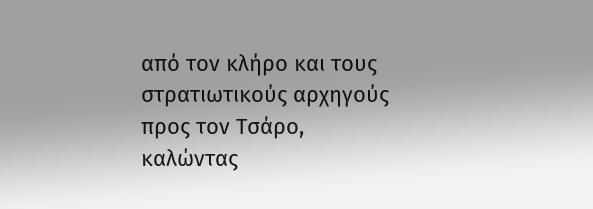από τον κλήρο και τους στρατιωτικούς αρχηγούς προς τον Τσάρο, καλώντας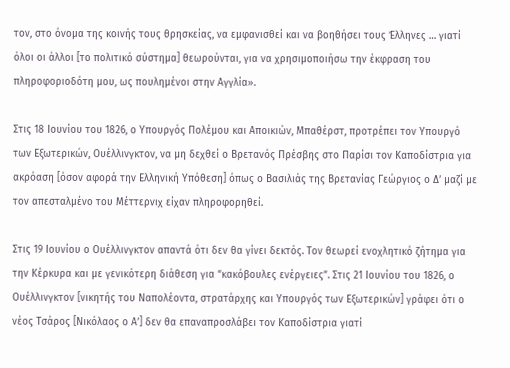τον, στο όνομα της κοινής τους θρησκείας, να εμφανισθεί και να βοηθήσει τους Έλληνες … γιατί όλοι οι άλλοι [το πολιτικό σύστημα] θεωρούνται, για να χρησιμοποιήσω την έκφραση του πληροφοριοδότη μου, ως πουλημένοι στην Αγγλία».

Στις 18 Ιουνίου του 1826, ο Υπουργός Πολέμου και Αποικιών, Μπαθέρστ, προτρέπει τον Υπουργό των Εξωτερικών, Ουέλλινγκτον, να μη δεχθεί ο Βρετανός Πρέσβης στο Παρίσι τον Καποδίστρια για ακρόαση [όσον αφορά την Ελληνική Υπόθεση] όπως ο Βασιλιάς της Βρετανίας Γεώργιος ο Δ’ μαζί με τον απεσταλμένο του Μέττερνιχ είχαν πληροφορηθεί.

Στις 19 Ιουνίου ο Ουέλλινγκτον απαντά ότι δεν θα γίνει δεκτός. Τον θεωρεί ενοχλητικό ζήτημα για την Κέρκυρα και με γενικότερη διάθεση για “κακόβουλες ενέργειες”. Στις 21 Ιουνίου του 1826, ο Ουέλλινγκτον [νικητής του Ναπολέοντα, στρατάρχης και Υπουργός των Εξωτερικών] γράφει ότι ο νέος Τσάρος [Νικόλαος ο Α’] δεν θα επαναπροσλάβει τον Καποδίστρια γιατί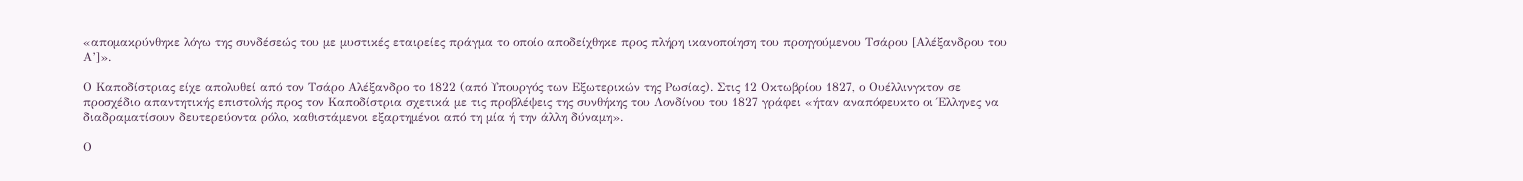«απομακρύνθηκε λόγω της συνδέσεώς του με μυστικές εταιρείες πράγμα το οποίο αποδείχθηκε προς πλήρη ικανοποίηση του προηγούμενου Τσάρου [Αλέξανδρου του Α’]».

Ο Καποδίστριας είχε απολυθεί από τον Τσάρο Αλέξανδρο το 1822 (από Υπουργός των Εξωτερικών της Ρωσίας). Στις 12 Οκτωβρίου 1827, ο Ουέλλινγκτον σε προσχέδιο απαντητικής επιστολής προς τον Καποδίστρια σχετικά με τις προβλέψεις της συνθήκης του Λονδίνου του 1827 γράφει «ήταν αναπόφευκτο οι Έλληνες να διαδραματίσουν δευτερεύοντα ρόλο, καθιστάμενοι εξαρτημένοι από τη μία ή την άλλη δύναμη».

Ο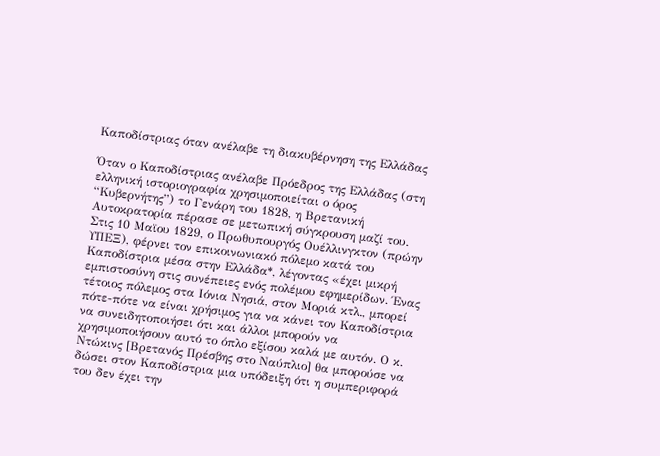Καποδίστριας όταν ανέλαβε τη διακυβέρνηση της Ελλάδας

Όταν ο Καποδίστριας ανέλαβε Πρόεδρος της Ελλάδας (στη ελληνική ιστοριογραφία χρησιμοποιείται ο όρος “Κυβερνήτης”) το Γενάρη του 1828, η Βρετανική Αυτοκρατορία πέρασε σε μετωπική σύγκρουση μαζί του. Στις 10 Μαϊου 1829, ο Πρωθυπουργός Ουέλλινγκτον (πρώην ΥΠΕΞ), φέρνει τον επικοινωνιακό πόλεμο κατά του Καποδίστρια μέσα στην Ελλάδα*, λέγοντας «έχει μικρή εμπιστοσύνη στις συνέπειες ενός πολέμου εφημερίδων. Ένας τέτοιος πόλεμος στα Ιόνια Νησιά, στον Μοριά κτλ., μπορεί πότε-πότε να είναι χρήσιμος για να κάνει τον Καποδίστρια να συνειδητοποιήσει ότι και άλλοι μπορούν να χρησιμοποιήσουν αυτό το όπλο εξίσου καλά με αυτόν. Ο κ. Ντώκινς [Βρετανός Πρέσβης στο Ναύπλιο] θα μπορούσε να δώσει στον Καποδίστρια μια υπόδειξη ότι η συμπεριφορά του δεν έχει την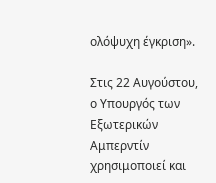ολόψυχη έγκριση».

Στις 22 Αυγούστου, ο Υπουργός των Εξωτερικών Αμπερντίν χρησιμοποιεί και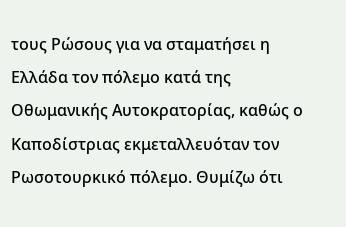τους Ρώσους για να σταματήσει η Ελλάδα τον πόλεμο κατά της Οθωμανικής Αυτοκρατορίας, καθώς ο Καποδίστριας εκμεταλλευόταν τον Ρωσοτουρκικό πόλεμο. Θυμίζω ότι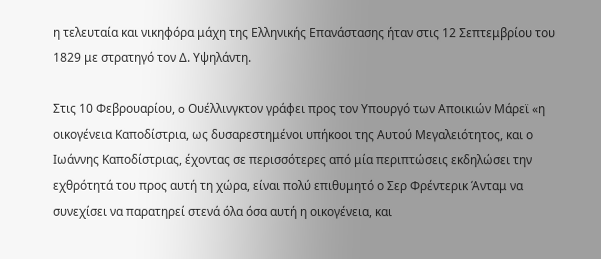η τελευταία και νικηφόρα μάχη της Ελληνικής Επανάστασης ήταν στις 12 Σεπτεμβρίου του 1829 με στρατηγό τον Δ. Υψηλάντη.

Στις 10 Φεβρουαρίου, o Ουέλλινγκτον γράφει προς τον Υπουργό των Αποικιών Μάρεϊ «η οικογένεια Καποδίστρια, ως δυσαρεστημένοι υπήκοοι της Αυτού Μεγαλειότητος, και ο Ιωάννης Καποδίστριας, έχοντας σε περισσότερες από μία περιπτώσεις εκδηλώσει την εχθρότητά του προς αυτή τη χώρα, είναι πολύ επιθυμητό ο Σερ Φρέντερικ Άνταμ να συνεχίσει να παρατηρεί στενά όλα όσα αυτή η οικογένεια, και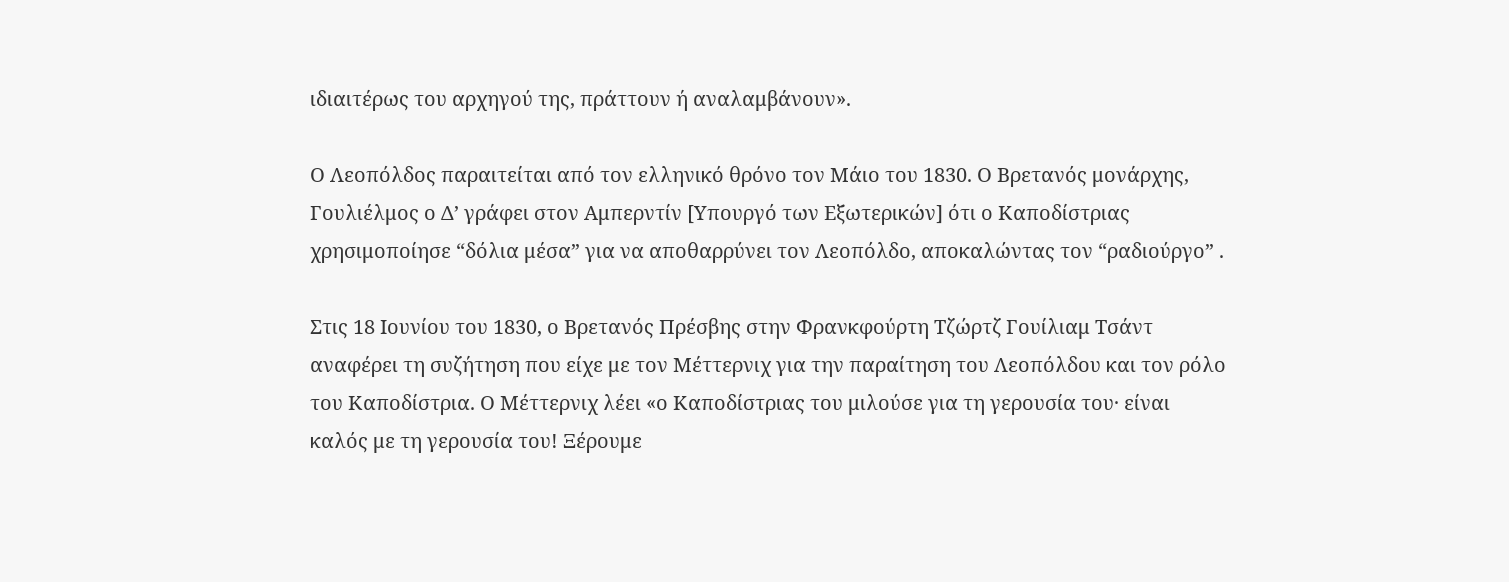ιδιαιτέρως του αρχηγού της, πράττουν ή αναλαμβάνουν».

Ο Λεοπόλδος παραιτείται από τον ελληνικό θρόνο τον Μάιο του 1830. Ο Βρετανός μονάρχης, Γουλιέλμος ο Δ’ γράφει στον Αμπερντίν [Υπουργό των Εξωτερικών] ότι ο Καποδίστριας χρησιμοποίησε “δόλια μέσα” για να αποθαρρύνει τον Λεοπόλδο, αποκαλώντας τον “ραδιούργο” .

Στις 18 Ιουνίου του 1830, ο Βρετανός Πρέσβης στην Φρανκφούρτη Τζώρτζ Γουίλιαμ Τσάντ αναφέρει τη συζήτηση που είχε με τον Μέττερνιχ για την παραίτηση του Λεοπόλδου και τον ρόλο του Καποδίστρια. Ο Μέττερνιχ λέει «ο Καποδίστριας του μιλούσε για τη γερουσία του· είναι καλός με τη γερουσία του! Ξέρουμε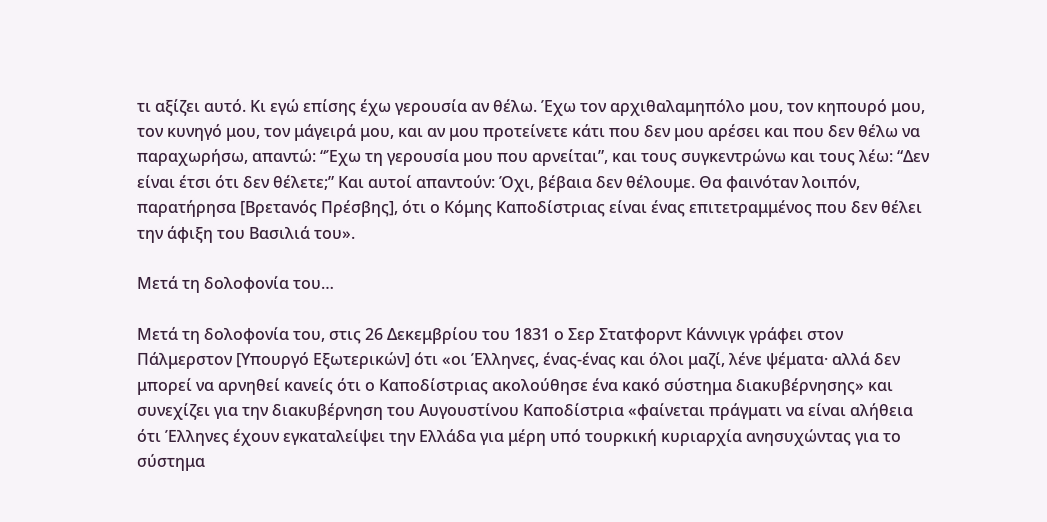τι αξίζει αυτό. Κι εγώ επίσης έχω γερουσία αν θέλω. Έχω τον αρχιθαλαμηπόλο μου, τον κηπουρό μου, τον κυνηγό μου, τον μάγειρά μου, και αν μου προτείνετε κάτι που δεν μου αρέσει και που δεν θέλω να παραχωρήσω, απαντώ: “Έχω τη γερουσία μου που αρνείται”, και τους συγκεντρώνω και τους λέω: “Δεν είναι έτσι ότι δεν θέλετε;” Και αυτοί απαντούν: Όχι, βέβαια δεν θέλουμε. Θα φαινόταν λοιπόν, παρατήρησα [Βρετανός Πρέσβης], ότι ο Κόμης Καποδίστριας είναι ένας επιτετραμμένος που δεν θέλει την άφιξη του Βασιλιά του».

Μετά τη δολοφονία του…

Μετά τη δολοφονία του, στις 26 Δεκεμβρίου του 1831 ο Σερ Στατφορντ Κάννιγκ γράφει στον Πάλμερστον [Υπουργό Εξωτερικών] ότι «οι Έλληνες, ένας-ένας και όλοι μαζί, λένε ψέματα· αλλά δεν μπορεί να αρνηθεί κανείς ότι ο Καποδίστριας ακολούθησε ένα κακό σύστημα διακυβέρνησης» και συνεχίζει για την διακυβέρνηση του Αυγουστίνου Καποδίστρια «φαίνεται πράγματι να είναι αλήθεια ότι Έλληνες έχουν εγκαταλείψει την Ελλάδα για μέρη υπό τουρκική κυριαρχία ανησυχώντας για το σύστημα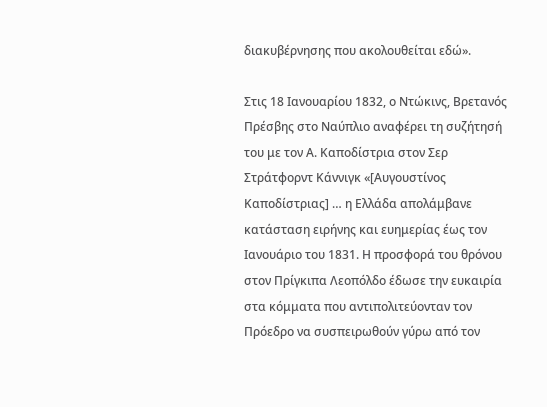διακυβέρνησης που ακολουθείται εδώ».

Στις 18 Ιανουαρίου 1832, ο Ντώκινς, Βρετανός Πρέσβης στο Ναύπλιο αναφέρει τη συζήτησή του με τον Α. Καποδίστρια στον Σερ Στράτφορντ Κάννιγκ «[Αυγουστίνος Καποδίστριας] … η Ελλάδα απολάμβανε κατάσταση ειρήνης και ευημερίας έως τον Ιανουάριο του 1831. Η προσφορά του θρόνου στον Πρίγκιπα Λεοπόλδο έδωσε την ευκαιρία στα κόμματα που αντιπολιτεύονταν τον Πρόεδρο να συσπειρωθούν γύρω από τον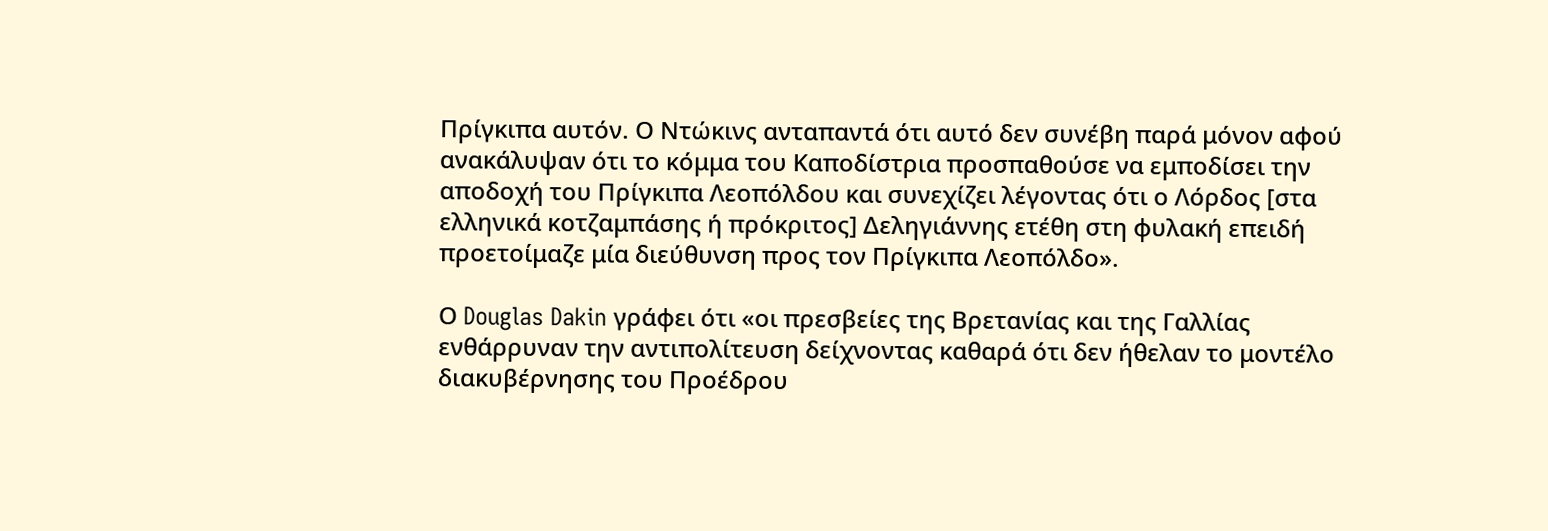Πρίγκιπα αυτόν. Ο Ντώκινς ανταπαντά ότι αυτό δεν συνέβη παρά μόνον αφού ανακάλυψαν ότι το κόμμα του Καποδίστρια προσπαθούσε να εμποδίσει την αποδοχή του Πρίγκιπα Λεοπόλδου και συνεχίζει λέγοντας ότι ο Λόρδος [στα ελληνικά κοτζαμπάσης ή πρόκριτος] Δεληγιάννης ετέθη στη φυλακή επειδή προετοίμαζε μία διεύθυνση προς τον Πρίγκιπα Λεοπόλδο».

Ο Douglas Dakin γράφει ότι «οι πρεσβείες της Βρετανίας και της Γαλλίας ενθάρρυναν την αντιπολίτευση δείχνοντας καθαρά ότι δεν ήθελαν το μοντέλο διακυβέρνησης του Προέδρου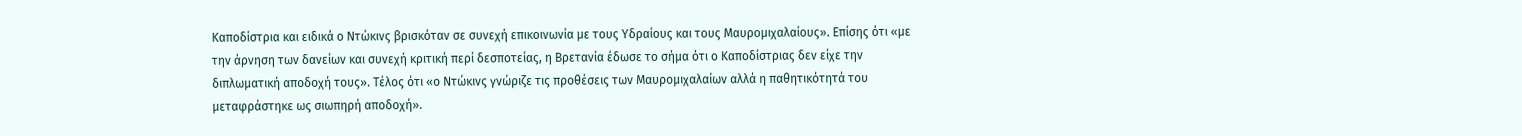Καποδίστρια και ειδικά ο Ντώκινς βρισκόταν σε συνεχή επικοινωνία με τους Υδραίους και τους Μαυρομιχαλαίους». Επίσης ότι «με την άρνηση των δανείων και συνεχή κριτική περί δεσποτείας, η Βρετανία έδωσε το σήμα ότι ο Καποδίστριας δεν είχε την διπλωματική αποδοχή τους». Τέλος ότι «ο Ντώκινς γνώριζε τις προθέσεις των Μαυρομιχαλαίων αλλά η παθητικότητά του μεταφράστηκε ως σιωπηρή αποδοχή».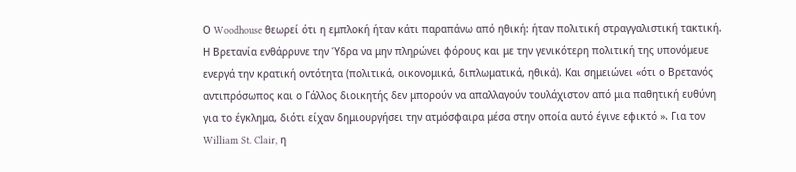Ο Woodhouse θεωρεί ότι η εμπλοκή ήταν κάτι παραπάνω από ηθική: ήταν πολιτική στραγγαλιστική τακτική. Η Βρετανία ενθάρρυνε την Ύδρα να μην πληρώνει φόρους και με την γενικότερη πολιτική της υπονόμευε ενεργά την κρατική οντότητα (πολιτικά, οικονομικά, διπλωματικά, ηθικά). Και σημειώνει «ότι ο Βρετανός αντιπρόσωπος και ο Γάλλος διοικητής δεν μπορούν να απαλλαγούν τουλάχιστον από μια παθητική ευθύνη για το έγκλημα, διότι είχαν δημιουργήσει την ατμόσφαιρα μέσα στην οποία αυτό έγινε εφικτό ». Για τον William St. Clair, η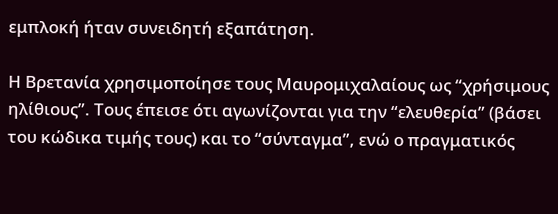εμπλοκή ήταν συνειδητή εξαπάτηση.

Η Βρετανία χρησιμοποίησε τους Μαυρομιχαλαίους ως “χρήσιμους ηλίθιους”. Τους έπεισε ότι αγωνίζονται για την “ελευθερία” (βάσει του κώδικα τιμής τους) και το “σύνταγμα”, ενώ ο πραγματικός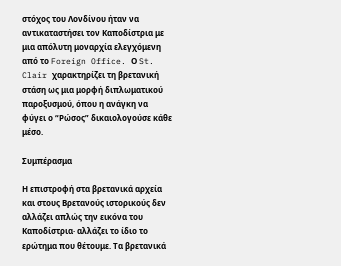στόχος του Λονδίνου ήταν να αντικαταστήσει τον Καποδίστρια με μια απόλυτη μοναρχία ελεγχόμενη από το Foreign Office. Ο St. Clair χαρακτηρίζει τη βρετανική στάση ως μια μορφή διπλωματικού παροξυσμού, όπου η ανάγκη να φύγει ο “Ρώσος” δικαιολογούσε κάθε μέσο.

Συμπέρασμα

Η επιστροφή στα βρετανικά αρχεία και στους Βρετανούς ιστορικούς δεν αλλάζει απλώς την εικόνα του Καποδίστρια· αλλάζει το ίδιο το ερώτημα που θέτουμε. Τα βρετανικά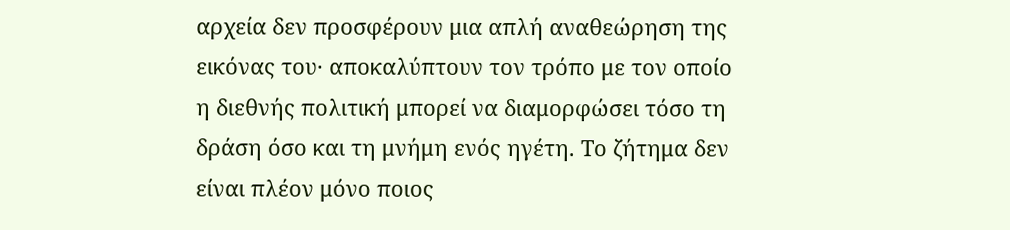αρχεία δεν προσφέρουν μια απλή αναθεώρηση της εικόνας του· αποκαλύπτουν τον τρόπο με τον οποίο η διεθνής πολιτική μπορεί να διαμορφώσει τόσο τη δράση όσο και τη μνήμη ενός ηγέτη. Το ζήτημα δεν είναι πλέον μόνο ποιος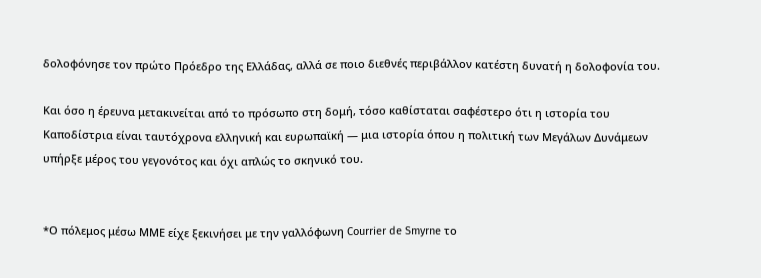δολοφόνησε τον πρώτο Πρόεδρο της Ελλάδας, αλλά σε ποιο διεθνές περιβάλλον κατέστη δυνατή η δολοφονία του.

Και όσο η έρευνα μετακινείται από το πρόσωπο στη δομή, τόσο καθίσταται σαφέστερο ότι η ιστορία του Καποδίστρια είναι ταυτόχρονα ελληνική και ευρωπαϊκή — μια ιστορία όπου η πολιτική των Μεγάλων Δυνάμεων υπήρξε μέρος του γεγονότος και όχι απλώς το σκηνικό του.


*Ο πόλεμος μέσω ΜΜΕ είχε ξεκινήσει με την γαλλόφωνη Courrier de Smyrne το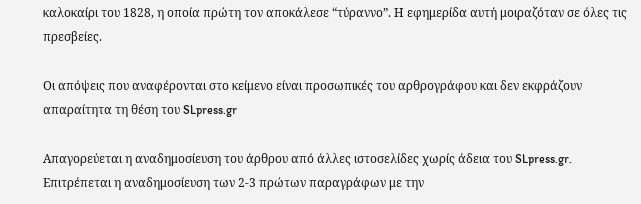καλοκαίρι του 1828, η οποία πρώτη τον αποκάλεσε “τύραννο”. Η εφημερίδα αυτή μοιραζόταν σε όλες τις πρεσβείες.

Οι απόψεις που αναφέρονται στο κείμενο είναι προσωπικές του αρθρογράφου και δεν εκφράζουν απαραίτητα τη θέση του SLpress.gr

Απαγορεύεται η αναδημοσίευση του άρθρου από άλλες ιστοσελίδες χωρίς άδεια του SLpress.gr. Επιτρέπεται η αναδημοσίευση των 2-3 πρώτων παραγράφων με την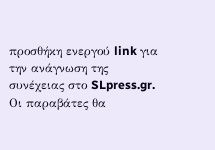προσθήκη ενεργού link για την ανάγνωση της συνέχειας στο SLpress.gr. Οι παραβάτες θα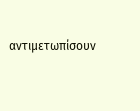αντιμετωπίσουν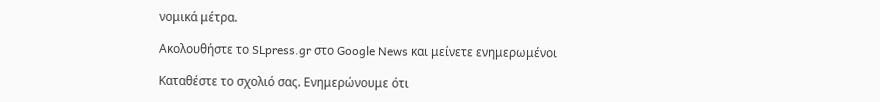νομικά μέτρα.

Ακολουθήστε το SLpress.gr στο Google News και μείνετε ενημερωμένοι

Kαταθέστε το σχολιό σας. Eνημερώνουμε ότι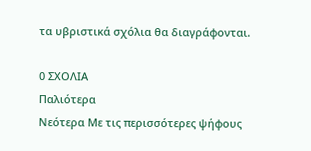τα υβριστικά σχόλια θα διαγράφονται.

0 ΣΧΟΛΙΑ
Παλιότερα
Νεότερα Με τις περισσότερες ψήφους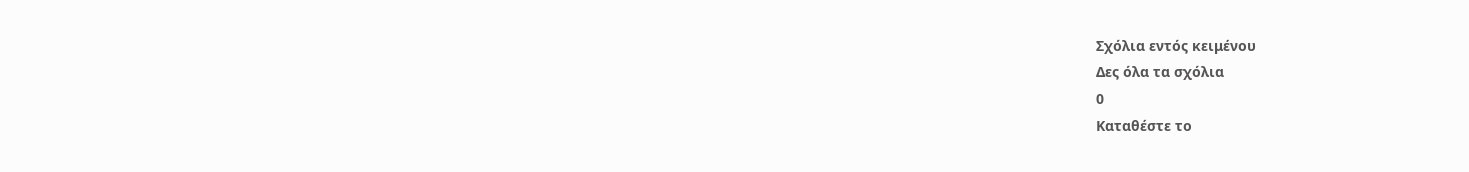Σχόλια εντός κειμένου
Δες όλα τα σχόλια
0
Kαταθέστε το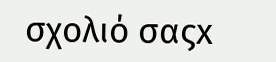σχολιό σαςx